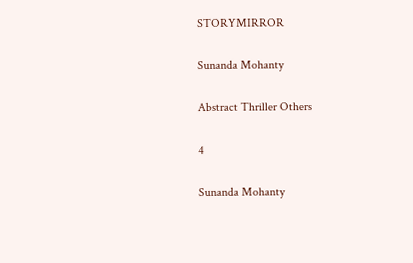STORYMIRROR

Sunanda Mohanty

Abstract Thriller Others

4

Sunanda Mohanty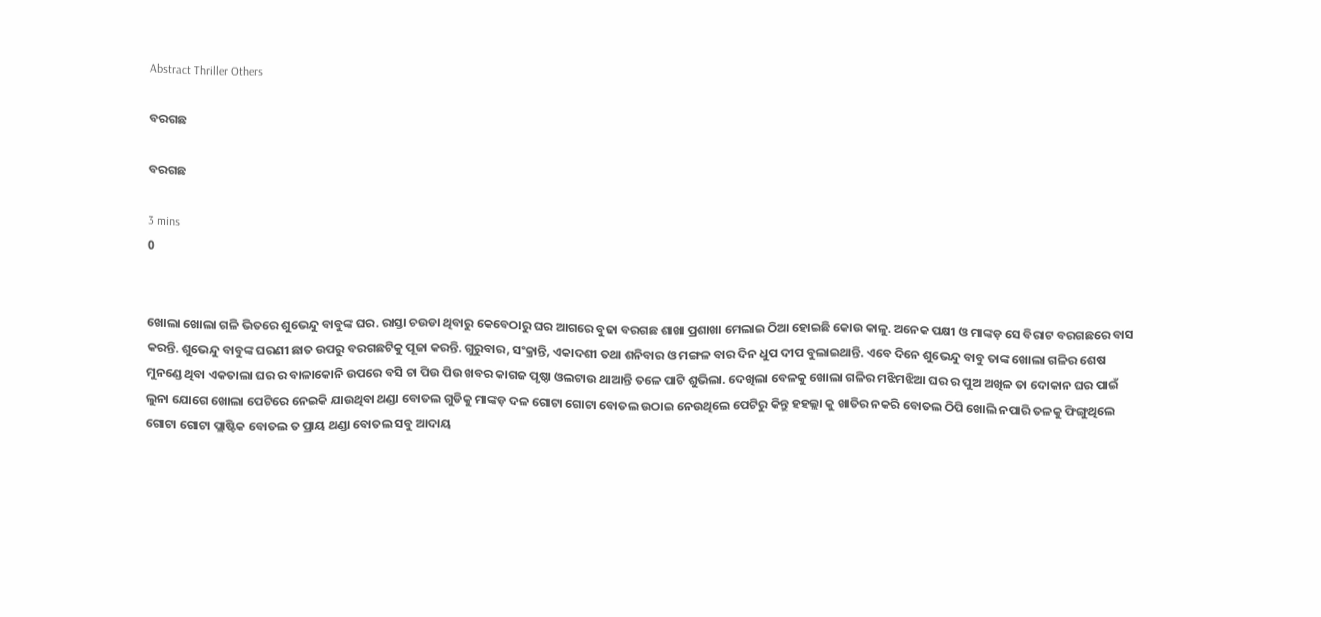Abstract Thriller Others

ବରଗଛ

ବରଗଛ

3 mins
0


ଖୋଲା ଖୋଲା ଗଳି ଭିତରେ ଶୁଭେନ୍ଦୁ ବାବୁଙ୍କ ଘର. ରାସ୍ତା ଚଉଡା ଥିବାରୁ କେବେଠାରୁ ଘର ଆଗରେ ବୁଢା ବରଗଛ ଶାଖା ପ୍ରଶାଖା ମେଲାଇ ଠିଆ ହୋଇଛି କୋଉ କାଳୁ. ଅନେକ ପକ୍ଷୀ ଓ ମାଙ୍କଡ଼ ସେ ବିରାଟ ବରଗଛରେ ବାସ କରନ୍ତି. ଶୁଭେନ୍ଦୁ ବାବୁଙ୍କ ଘରଣୀ ଛାତ ଉପରୁ ବରଗଛଟିକୁ ପୂଜା କରନ୍ତି. ଗୁରୁବାର, ସଂକ୍ରାନ୍ତି, ଏକାଦଶୀ ତଥା ଶନିବାର ଓ ମଙ୍ଗଳ ବାର ଦିନ ଧୁପ ଦୀପ ବୁଲାଇଥାନ୍ତି. ଏବେ ଦିନେ ଶୁଭେନ୍ଦୁ ବାବୁ ତାଙ୍କ ଖୋଲା ଗଳିର ଶେଷ ମୁନଣ୍ଡେ ଥିବା ଏକତାଲା ଘର ର ବାଳାକୋନି ଉପରେ ବସି ଚା ପିଉ ପିଉ ଖବର କାଗଜ ପୃଷ୍ଠା ଓଲଟାଉ ଥାଆନ୍ତି ତଳେ ପାଟି ଶୁଭିଲା. ଦେଖିଲା ବେଳକୁ ଖୋଲା ଗଳିର ମଝିମଝିଆ ଘର ର ପୁଅ ଅଖିଳ ତା ଦୋକାନ ଘର ପାଇଁ ଲୁନା ଯୋଗେ ଖୋଲା ପେଟିରେ ନେଇକି ଯାଉଥିବା ଥଣ୍ଡା ବୋତଲ ଗୁଡିକୁ ମାଙ୍କଡ଼ ଦଳ ଗୋଟା ଗୋଟା ବୋତଲ ଉଠାଇ ନେଉଥିଲେ ପେଟିରୁ କିନ୍ତୁ ହହଲ୍ଲା କୁ ଖାତିର ନକରି ବୋତଲ ଠିପି ଖୋଲି ନପାରି ତଳକୁ ଫିଙ୍ଗୁଥିଲେ ଗୋଟା ଗୋଟା ପ୍ଲାଷ୍ଟିକ ବୋତଲ ତ ପ୍ରାୟ ଥଣ୍ଡା ବୋତଲ ସବୁ ଆଦାୟ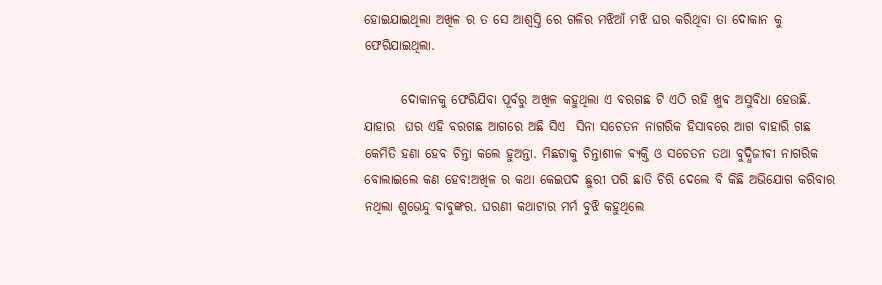ହୋଇଯାଇଥିଲା ଅଖିଳ ର ତ ସେ ଆଶ୍ବସ୍ତି ରେ ଗଳିର ମଝିଆଁ ମଝି ଘର କରିଥିବା ତା ଦୋକାନ କୁ ଫେରିଯାଇଥିଲା.

       ଦୋକାନକୁ ଫେରିଯିବା ପୂର୍ବରୁ ଅଖିଳ କହୁଥିଲା ଏ ବରଗଛ ଟି ଏଠି ରହି ଖୁବ ଅସୁବିଧା ହେଉଛି. ଯାହାର  ଘର ଏହି ବରଗଛ ଆଗରେ ଅଛି ସିଏ  ସିନା ସଚେତନ ନାଗରିକ ହିସାବରେ ଆଗ ବାହାରି ଗଛ କେମିତି ହଣା ହେବ ଚିନ୍ତା କଲେ ହୁଅନ୍ତା. ମିଛଟାକୁ ଚିନ୍ତାଶୀଳ ଵ୍ୟକ୍ତି ଓ ସଚେତନ ତଥା ବୁଦ୍ଧିଜୀବୀ ନାଗରିକ ବୋଲାଇଲେ କଣ ହେବ!ଅଖିଳ ର କଥା କେଇପଦ ଛୁରୀ ପରି ଛାତି ଚିରି ଦେଲେ ବି କିଛି ଅଭିଯୋଗ କରିବାର ନଥିଲା ଶୁଭେନ୍ଦୁ ବାବୁଙ୍କର. ଘରଣୀ କଥାଟାର ମର୍ମ ବୁଝି କହୁଥିଲେ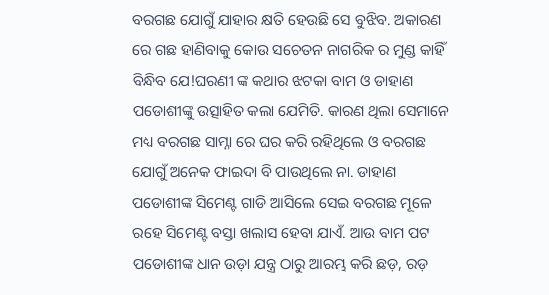ବରଗଛ ଯୋଗୁଁ ଯାହାର କ୍ଷତି ହେଉଛି ସେ ବୁଝିବ. ଅକାରଣ ରେ ଗଛ ହାଣିବାକୁ କୋଉ ସଚେତନ ନାଗରିକ ର ମୁଣ୍ଡ କାହିଁ ବିନ୍ଧିବ ଯେ!ଘରଣୀ ଙ୍କ କଥାର ଝଟକା ବାମ ଓ ଡାହାଣ ପଡୋଶୀଙ୍କୁ ଉତ୍ସାହିତ କଲା ଯେମିତି. କାରଣ ଥିଲା ସେମାନେ ମଧ୍ୟ ବରଗଛ ସାମ୍ନା ରେ ଘର କରି ରହିଥିଲେ ଓ ବରଗଛ ଯୋଗୁଁ ଅନେକ ଫାଇଦା ବି ପାଉଥିଲେ ନା. ଡାହାଣ ପଡୋଶୀଙ୍କ ସିମେଣ୍ଟ ଗାଡି ଆସିଲେ ସେଇ ବରଗଛ ମୂଳେ ରହେ ସିମେଣ୍ଟ ବସ୍ତା ଖଲାସ ହେବା ଯାଏଁ. ଆଉ ବାମ ପଟ ପଡୋଶୀଙ୍କ ଧାନ ଉଡ଼ା ଯନ୍ତ୍ର ଠାରୁ ଆରମ୍ଭ କରି ଛଡ଼, ରଡ଼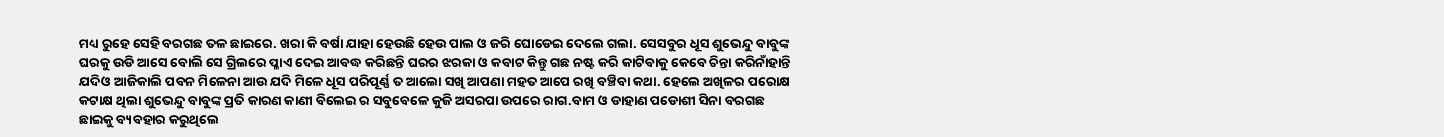ମଧ୍ୟ ରୁହେ ସେହି ବରଗଛ ତଳ ଛାଇରେ. ଖରା କି ବର୍ଷା ଯାହା ହେଉଛି ହେଉ ପାଲ ଓ ଜରି ଘୋଡେଇ ଦେଲେ ଗଲା. ସେସବୁର ଧୂସ ଶୁଭେନ୍ଦୁ ବାବୁଙ୍କ ଘରକୁ ଉଡି ଆସେ ବୋଲି ସେ ଗ୍ରିଲରେ ପ୍ଳାଏ ଦେଇ ଆବଦ୍ଧ କରିଛନ୍ତି ଘରର ଝରକା ଓ କବାଟ କିନ୍ତୁ ଗଛ ନଷ୍ଟ କରି କାଟିବାକୁ କେବେ ଚିନ୍ତା କରିନାଁହାନ୍ତି ଯଦିଓ ଆଜିକାଲି ପବନ ମିଳେନା ଆଉ ଯଦି ମିଳେ ଧୂସ ପରିପୂର୍ଣ୍ଣ ତ ଆଲୋ ସଖି ଆପଣା ମହତ ଆପେ ରଖି ବଞ୍ଚିବା କଥା. ହେଲେ ଅଖିଳର ପରୋକ୍ଷ କଟାକ୍ଷ ଥିଲା ଶୁଭେନ୍ଦୁ ବାବୁଙ୍କ ପ୍ରତି କାରଣ କାଣୀ ବିଲେଇ ର ସବୁବେଳେ କୁଜି ଅସରପା ଉପରେ ରାଗ.ବାମ ଓ ଡାହାଣ ପଡୋଶୀ ସିନା ବରଗଛ ଛାଇକୁ ବ୍ୟବହାର କରୁଥିଲେ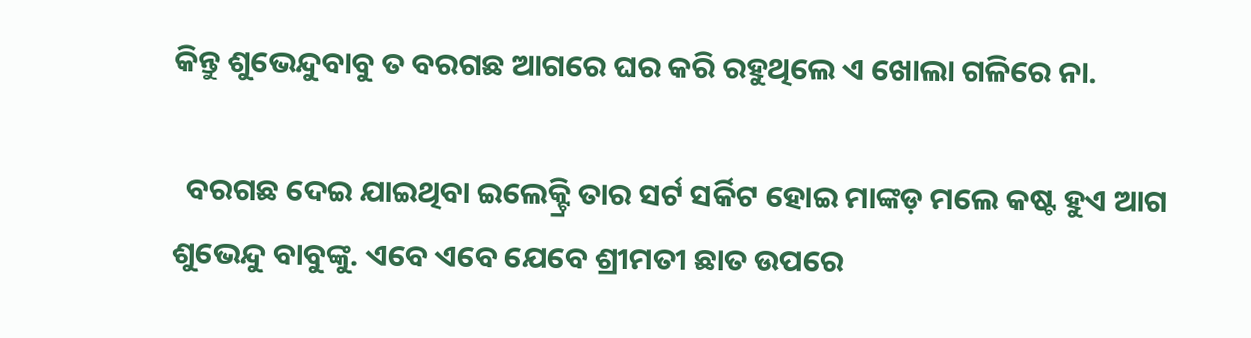କିନ୍ତୁ ଶୁଭେନ୍ଦୁବାବୁ ତ ବରଗଛ ଆଗରେ ଘର କରି ରହୁଥିଲେ ଏ ଖୋଲା ଗଳିରେ ନା.

  ବରଗଛ ଦେଇ ଯାଇଥିବା ଇଲେକ୍ଟ୍ରି ତାର ସର୍ଟ ସର୍କିଟ ହୋଇ ମାଙ୍କଡ଼ ମଲେ କଷ୍ଟ ହୁଏ ଆଗ ଶୁଭେନ୍ଦୁ ବାବୁଙ୍କୁ. ଏବେ ଏବେ ଯେବେ ଶ୍ରୀମତୀ ଛାତ ଉପରେ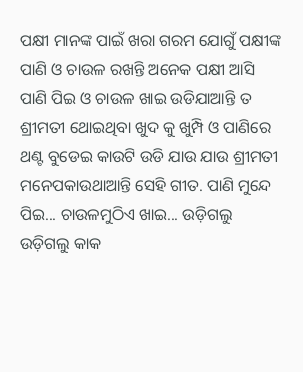ପକ୍ଷୀ ମାନଙ୍କ ପାଇଁ ଖରା ଗରମ ଯୋଗୁଁ ପକ୍ଷୀଙ୍କ ପାଣି ଓ ଚାଉଳ ରଖନ୍ତି ଅନେକ ପକ୍ଷୀ ଆସି ପାଣି ପିଇ ଓ ଚାଉଳ ଖାଇ ଉଡିଯାଆନ୍ତି ତ ଶ୍ରୀମତୀ ଥୋଇଥିବା ଖୁଦ କୁ ଖୁମ୍ପି ଓ ପାଣିରେ ଥଣ୍ଟ ବୁଡେଇ କାଉଟି ଉଡି ଯାଉ ଯାଉ ଶ୍ରୀମତୀ ମନେପକାଉଥାଆନ୍ତି ସେହି ଗୀତ. ପାଣି ମୁନ୍ଦେ ପିଇ... ଚାଉଳମୁଠିଏ ଖାଇ... ଉଡ଼ିଗଲୁ ଉଡ଼ିଗଲୁ କାକ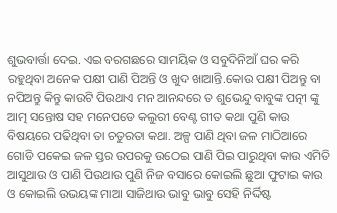ଶୁଭବାର୍ତ୍ତା ଦେଇ. ଏଇ ବରଗଛରେ ସାମୟିକ ଓ ସବୁଦିନିଆଁ ଘର କରି ରହୁଥିବା ଅନେକ ପକ୍ଷୀ ପାଣି ପିଅନ୍ତି ଓ ଖୁଦ ଖାଆନ୍ତି.କୋଉ ପକ୍ଷୀ ପିଅନ୍ତୁ ବା ନପିଅନ୍ତୁ କିନ୍ତୁ କାଉଟି ପିଉଥାଏ ମନ ଆନନ୍ଦରେ ତ ଶୁଭେନ୍ଦୁ ବାବୁଙ୍କ ପତ୍ନୀ ଙ୍କୁ ଆତ୍ମ ସନ୍ତୋଷ ସହ ମନେପଡେ କଲୁରୀ ବେଣ୍ଟ ଗୀତ କଥା ପୁଣି କାଉ ବିଷୟରେ ପଢିଥିବା ତା ଚତୁରତା କଥା. ଅଳ୍ପ ପାଣି ଥିବା ଜଳ ମାଠିଆରେ ଗୋଡି ପକେଇ ଜଳ ସ୍ତର ଉପରକୁ ଉଠେଇ ପାଣି ପିଇ ପାରୁଥିବା କାଉ ଏମିତି ଆସୁଥାଉ ଓ ପାଣି ପିଉଥାଉ ପୁଣି ନିଜ ବସାରେ କୋଇଲି ଛୁଆ ଫୁଟାଇ କାଉ ଓ କୋଇଲି ଉଭୟଙ୍କ ମାଆ ସାଜିଥାଉ ଭାବୁ ଭାବୁ ସେହି ନିର୍ଦ୍ଦିଷ୍ଟ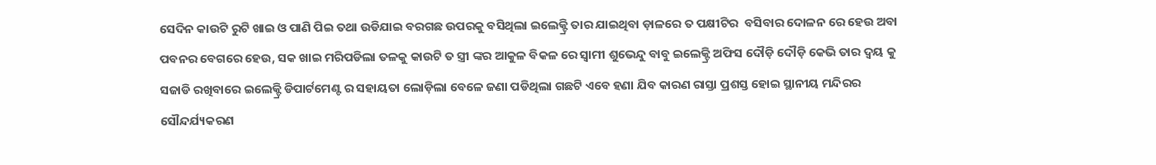ସେଦିନ କାଉଟି ରୁଟି ଖାଇ ଓ ପାଣି ପିଇ ତଥା ଉଡିଯାଇ ବରଗଛ ଉପରକୁ ବସିଥିଲା ଇଲେକ୍ଟ୍ରି ତାର ଯାଇଥିବା ଡ଼ାଳରେ ତ ପକ୍ଷୀଟିର  ବସିବାର ଦୋଳନ ରେ ହେଉ ଅବା ପବନର ବେଗରେ ହେଉ, ସକ ଖାଇ ମରିପଡିଲା ତଳକୁ କାଉଟି ତ ସ୍ତ୍ରୀ ଙ୍କର ଆକୁଳ ବିକଳ ରେ ସ୍ୱାମୀ ଶୁଭେନ୍ଦୁ ବାବୁ ଇଲେକ୍ଟ୍ରି ଅଫିସ ଦୌଡ଼ି ଦୌଡ଼ି କେଭି ତାର ଦ୍ୱୟ କୁ ସଜାଡି ରଖିବାରେ ଇଲେକ୍ଟ୍ରି ଡିପାର୍ଟମେଣ୍ଟ ର ସହାୟତା ଲୋଡ଼ିଲା ବେଳେ ଜଣା ପଡିଥିଲା ଗଛଟି ଏବେ ହଣା ଯିବ କାରଣ ରାସ୍ତା ପ୍ରଶସ୍ତ ହୋଇ ସ୍ଥାନୀୟ ମନ୍ଦିରର ସୌନ୍ଦର୍ଯ୍ୟକରଣ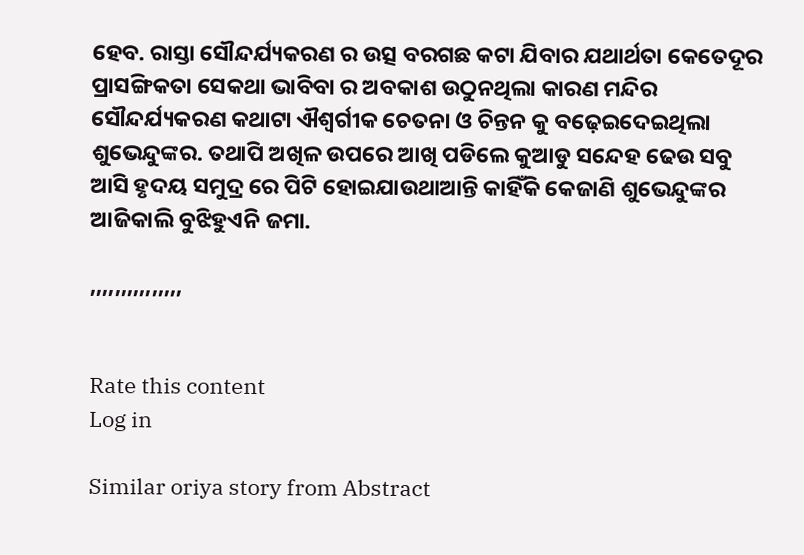ହେବ. ରାସ୍ତା ସୌନ୍ଦର୍ଯ୍ୟକରଣ ର ଉତ୍ସ ବରଗଛ କଟା ଯିବାର ଯଥାର୍ଥତା କେତେଦୂର ପ୍ରାସଙ୍ଗିକତା ସେକଥା ଭାବିବା ର ଅବକାଶ ଉଠୁନଥିଲା କାରଣ ମନ୍ଦିର ସୌନ୍ଦର୍ଯ୍ୟକରଣ କଥାଟା ଐଶ୍ବର୍ଗୀକ ଚେତନା ଓ ଚିନ୍ତନ କୁ ବଢ଼େଇଦେଇଥିଲା ଶୁଭେନ୍ଦୁଙ୍କର. ତଥାପି ଅଖିଳ ଉପରେ ଆଖି ପଡିଲେ କୁଆଡୁ ସନ୍ଦେହ ଢେଉ ସବୁ ଆସି ହୃଦୟ ସମୁଦ୍ର ରେ ପିଟି ହୋଇଯାଉଥାଆନ୍ତି କାହିଁକି କେଜାଣି ଶୁଭେନ୍ଦୁଙ୍କର ଆଜିକାଲି ବୁଝିହୁଏନି ଜମା.

,,,,,,,,,,,,,,,


Rate this content
Log in

Similar oriya story from Abstract